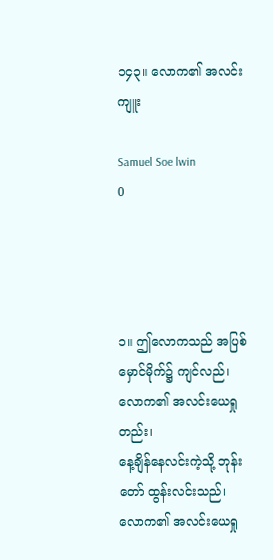၁၄၃။ လောက၏ အလင်းကျူး

Samuel Soe lwin
0




၁။ ဤလောကသည် အပြစ်မှောင်မိုက်၌ ကျင်လည်၊ လောက၏ အလင်းယေရှုတည်း၊
နေ့ချိန်နေလင်းကဲ့သို့ ဘုန်းတော် ထွန်းလင်းသည်၊ လောက၏ အလင်းယေရှု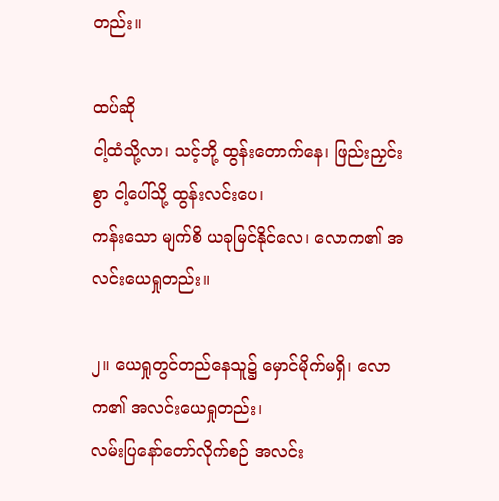တည်း။

ထပ်ဆို
ငါ့ထံသို့လာ၊ သင့်ဘို့ ထွန်းတောက်နေ၊ ဖြည်းညှင်းစွာ ငါ့ပေါ်သို့ ထွန်းလင်းပေ၊
ကန်းသော မျက်စိ ယခုမြင်နိုင်လေ၊ လောက၏ အလင်းယေရှုတည်း။

၂။ ယေရှုတွင်တည်နေသူ၌ မှောင်မိုက်မရှိ၊ လောက၏ အလင်းယေရှုတည်း၊
လမ်းပြနော်တော်လိုက်စဉ် အလင်း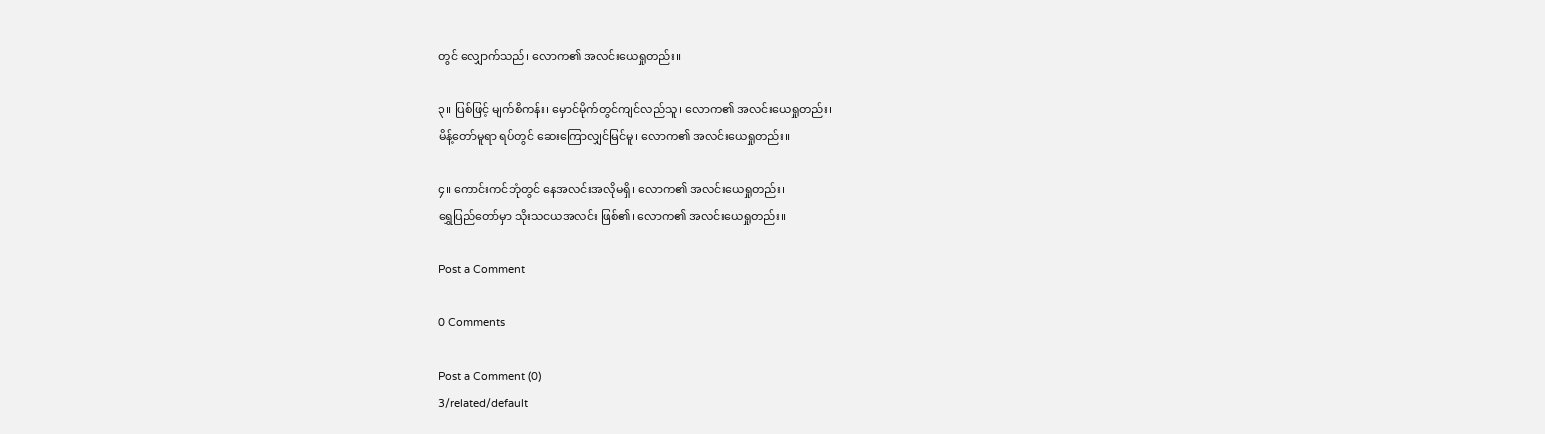တွင် လျှောက်သည်၊ လောက၏ အလင်းယေရှုတည်း။

၃။ ပြစ်ဖြင့် မျက်စိကန်း၊ မှောင်မိုက်တွင်ကျင်လည်သူ၊ လောက၏ အလင်းယေရှုတည်း၊
မိန့်တော်မူရာ ရပ်တွင် ဆေးကြောလျှင်မြင်မူ၊ လောက၏ အလင်းယေရှုတည်း။

၄။ ကောင်းကင်ဘုံတွင် နေအလင်းအလိုမရှိ၊ လောက၏ အလင်းယေရှုတည်း၊
ရွှေပြည်တော်မှာ သိုးသငယအလင်း ဖြစ်၏၊ လောက၏ အလင်းယေရှုတည်း။

Post a Comment

0 Comments

Post a Comment (0)
3/related/default